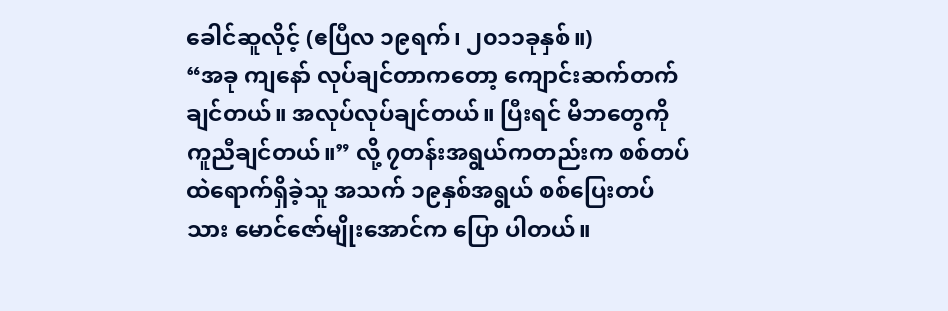ခေါင်ဆူလိုင့် (ဧပြီလ ၁၉ရက်၊ ၂၀၁၁ခုနှစ်။)
“အခု ကျနော် လုပ်ချင်တာကတော့ ကျောင်းဆက်တက်ချင်တယ်။ အလုပ်လုပ်ချင်တယ်။ ပြီးရင် မိဘတွေကို ကူညီချင်တယ်။” လို့ ၇တန်းအရွယ်ကတည်းက စစ်တပ်ထဲရောက်ရှိခဲ့သူ အသက် ၁၉နှစ်အရွယ် စစ်ပြေးတပ်သား မောင်ဇော်မျိုးအောင်က ပြော ပါတယ်။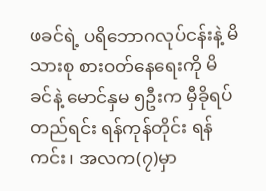ဖခင်ရဲ့ ပရိဘောဂလုပ်ငန်းနဲ့ မိသားစု စားဝတ်နေရေးကို မိခင်နဲ့ မောင်နှမ ၅ဦးက မှီခိုရပ်တည်ရင်း ရန်ကုန်တိုင်း ရန်ကင်း၊ အလက(၇)မှာ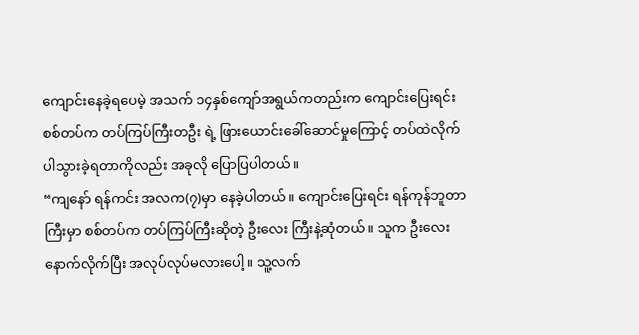ကျောင်းနေခဲ့ရပေမဲ့ အသက် ၁၄နှစ်ကျော်အရွယ်ကတည်းက ကျောင်းပြေးရင်း စစ်တပ်က တပ်ကြပ်ကြီးတဦး ရဲ့ ဖြားယောင်းခေါ်ဆောင်မှုကြောင့် တပ်ထဲလိုက်ပါသွားခဲ့ရတာကိုလည်း အခုလို ပြောပြပါတယ်။
“ကျနော် ရန်ကင်း အလက(၇)မှာ နေခဲ့ပါတယ်။ ကျောင်းပြေးရင်း ရန်ကုန်ဘူတာကြီးမှာ စစ်တပ်က တပ်ကြပ်ကြီးဆိုတဲ့ ဦးလေး ကြီးနဲ့ဆုံတယ်။ သူက ဦးလေးနောက်လိုက်ပြီး အလုပ်လုပ်မလားပေါ့။ သူ့လက်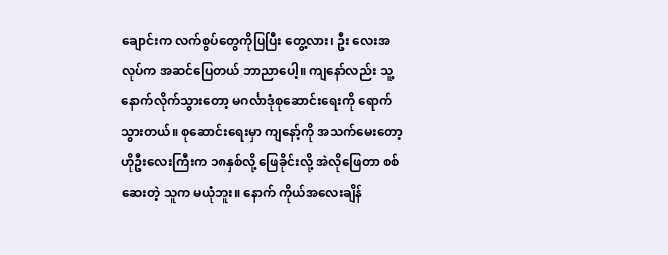ချောင်းက လက်စွပ်တွေကိုပြပြီး တွေ့လား၊ ဦး လေးအလုပ်က အဆင်ပြေတယ် ဘာညာပေါ့။ ကျနော်လည်း သူ့နောက်လိုက်သွားတော့ မဂင်္လာဒုံစုဆောင်းရေးကို ရောက် သွားတယ်။ စုဆောင်းရေးမှာ ကျနော့်ကို အသက်မေးတော့ ဟိုဦးလေးကြီးက ၁၈နှစ်လို့ ဖြေခိုင်းလို့ အဲလိုဖြေတာ စစ်ဆေးတဲ့ သူက မယုံဘူး။ နောက် ကိုယ်အလေးချိန်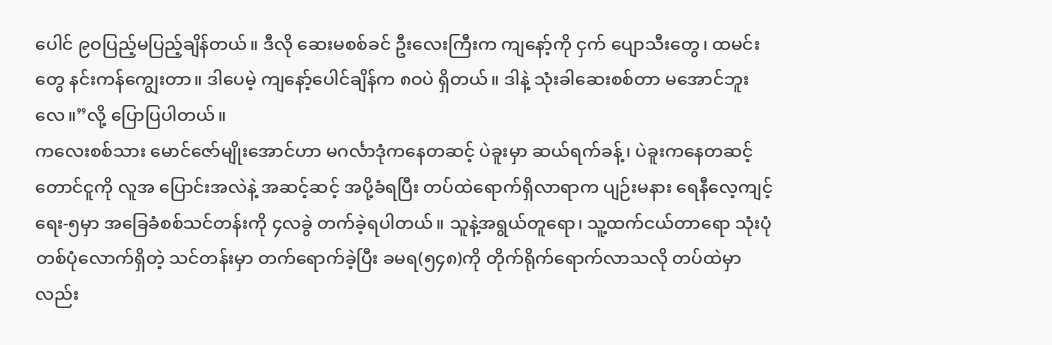ပေါင် ၉ဝပြည့်မပြည့်ချိန်တယ်။ ဒီလို ဆေးမစစ်ခင် ဦးလေးကြီးက ကျနော့်ကို ငှက် ပျောသီးတွေ၊ ထမင်းတွေ နင်းကန်ကျွေးတာ။ ဒါပေမဲ့ ကျနော့်ပေါင်ချိန်က ၈ဝပဲ ရှိတယ်။ ဒါနဲ့ သုံးခါဆေးစစ်တာ မအောင်ဘူး လေ။”လို့ ပြောပြပါတယ်။
ကလေးစစ်သား မောင်ဇော်မျိုးအောင်ဟာ မဂင်္လာဒုံကနေတဆင့် ပဲခူးမှာ ဆယ်ရက်ခန့်၊ ပဲခူးကနေတဆင့် တောင်ငူကို လူအ ပြောင်းအလဲနဲ့ အဆင့်ဆင့် အပို့ခံရပြီး တပ်ထဲရောက်ရှိလာရာက ပျဉ်းမနား ရေနီလေ့ကျင့်ရေး-၅မှာ အခြေခံစစ်သင်တန်းကို ၄လခွဲ တက်ခဲ့ရပါတယ်။ သူနဲ့အရွယ်တူရော၊ သူ့ထက်ငယ်တာရော သုံးပုံတစ်ပုံလောက်ရှိတဲ့ သင်တန်းမှာ တက်ရောက်ခဲ့ပြီး ခမရ(၅၄၈)ကို တိုက်ရိုက်ရောက်လာသလို တပ်ထဲမှာလည်း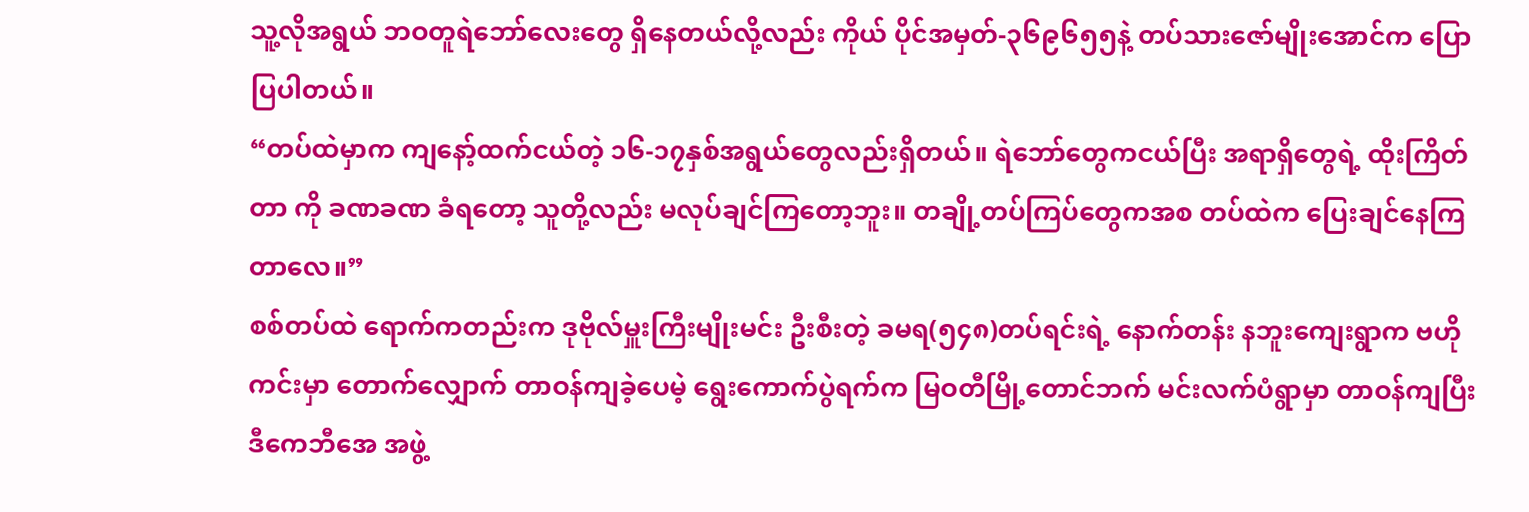သူ့လိုအရွယ် ဘဝတူရဲဘော်လေးတွေ ရှိနေတယ်လို့လည်း ကိုယ် ပိုင်အမှတ်-၃၆၉၆၅၅နဲ့ တပ်သားဇော်မျိုးအောင်က ပြောပြပါတယ်။
“တပ်ထဲမှာက ကျနော့်ထက်ငယ်တဲ့ ၁၆-၁၇နှစ်အရွယ်တွေလည်းရှိတယ်။ ရဲဘော်တွေကငယ်ပြီး အရာရှိတွေရဲ့ ထိုးကြိတ်တာ ကို ခဏခဏ ခံရတော့ သူတို့လည်း မလုပ်ချင်ကြတော့ဘူး။ တချို့တပ်ကြပ်တွေကအစ တပ်ထဲက ပြေးချင်နေကြတာလေ။”
စစ်တပ်ထဲ ရောက်ကတည်းက ဒုဗိုလ်မှူးကြီးမျိုးမင်း ဦးစီးတဲ့ ခမရ(၅၄၈)တပ်ရင်းရဲ့ နောက်တန်း နဘူးကျေးရွာက ဗဟိုကင်းမှာ တောက်လျှောက် တာဝန်ကျခဲ့ပေမဲ့ ရွေးကောက်ပွဲရက်က မြဝတီမြို့တောင်ဘက် မင်းလက်ပံရွာမှာ တာဝန်ကျပြီး ဒီကေဘီအေ အဖွဲ့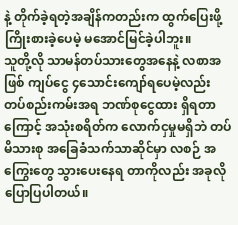နဲ့ တိုက်ခဲ့ရတဲ့အချိန်ကတည်းက ထွက်ပြေးဖို့ ကြိုးစားခဲ့ပေမဲ့ မအောင်မြင်ခဲ့ပါဘူး။
သူတို့လို သာမန်တပ်သားတွေအနေနဲ့ လစာအဖြစ် ကျပ်ငွေ ၄သောင်းကျော်ရပေမဲ့လည်း တပ်စည်းကမ်းအရ ဘဏ်စုငွေထား ရှိရတာကြောင့် အသုံးစရိတ်က လောက်ငှမှုမရှိဘဲ တပ်မိသားစု အခြေခံသက်သာဆိုင်မှာ လစဉ် အကြွေးတွေ သွားပေးနေရ တာကိုလည်း အခုလို ပြောပြပါတယ်။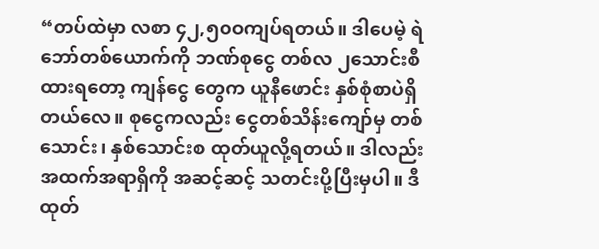“တပ်ထဲမှာ လစာ ၄၂,၅၀ဝကျပ်ရတယ်။ ဒါပေမဲ့ ရဲဘော်တစ်ယောက်ကို ဘဏ်စုငွေ တစ်လ ၂သောင်းစီထားရတော့ ကျန်ငွေ တွေက ယူနီဖောင်း နှစ်စုံစာပဲရှိတယ်လေ။ စုငွေကလည်း ငွေတစ်သိန်းကျော်မှ တစ်သောင်း၊ နှစ်သောင်းစ ထုတ်ယူလို့ရတယ်။ ဒါလည်း အထက်အရာရှိကို အဆင့်ဆင့် သတင်းပို့ပြီးမှပါ။ ဒီထုတ်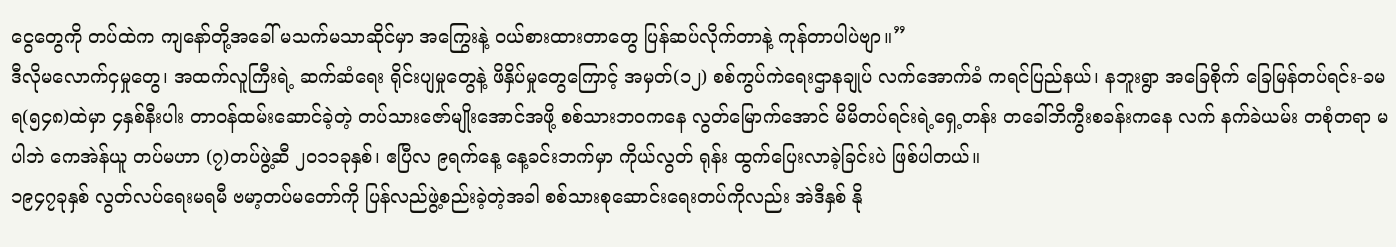ငွေတွေကို တပ်ထဲက ကျနော်တို့အခေါ် မသက်မသာဆိုင်မှာ အကြွေးနဲ့ ဝယ်စားထားတာတွေ ပြန်ဆပ်လိုက်တာနဲ့ ကုန်တာပါပဲဗျာ။”
ဒီလိုမလောက်ငှမှုတွေ၊ အထက်လူကြီးရဲ့ ဆက်ဆံရေး ရိုင်းပျမှုတွေနဲ့ ဖိနှိပ်မှုတွေကြောင့် အမှတ်(၁၂) စစ်ကွပ်ကဲရေးဌာနချုပ် လက်အောက်ခံ ကရင်ပြည်နယ်၊ နဘူးရွာ အခြေစိုက် ခြေမြန်တပ်ရင်း-ခမရ(၅၄၈)ထဲမှာ ၄နှစ်နီးပါး တာဝန်ထမ်းဆောင်ခဲ့တဲ့ တပ်သားဇော်မျိုးအောင်အဖို့ စစ်သားဘဝကနေ လွတ်မြောက်အောင် မိမိတပ်ရင်းရဲ့ရှေ့တန်း တခေါ်ဘိကွီးစခန်းကနေ လက် နက်ခဲယမ်း တစုံတရာ မပါဘဲ ကေအဲန်ယူ တပ်မဟာ (၇)တပ်ဖွဲ့ဆီ ၂၀၁၁ခုနှစ်၊ ဧပြီလ ၉ရက်နေ့ နေ့ခင်းဘက်မှာ ကိုယ်လွတ် ရုန်း ထွက်ပြေးလာခဲ့ခြင်းပဲ ဖြစ်ပါတယ်။
၁၉၄၇ခုနှစ် လွတ်လပ်ရေးမရမီ ဗမာ့တပ်မတော်ကို ပြန်လည်ဖွဲ့စည်းခဲ့တဲ့အခါ စစ်သားစုဆောင်းရေးတပ်ကိုလည်း အဲဒီနှစ် နို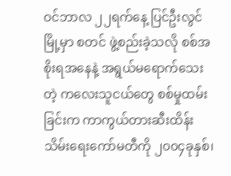ဝင်ဘာလ ၂၂ရက်နေ့ ပြင်ဦးလွင်မြို့မှာ စတင် ဖွဲ့စည်းခဲ့သလို စစ်အစိုးရအနေနဲ့ အရွယ်မရောက်သေးတဲ့ ကလေးသူငယ်တွေ စစ်မှုထမ်းခြင်းက ကာကွယ်တားဆီးထိန်းသိမ်းရေးကော်မတီကို ၂၀၀၄ခုနှစ်၊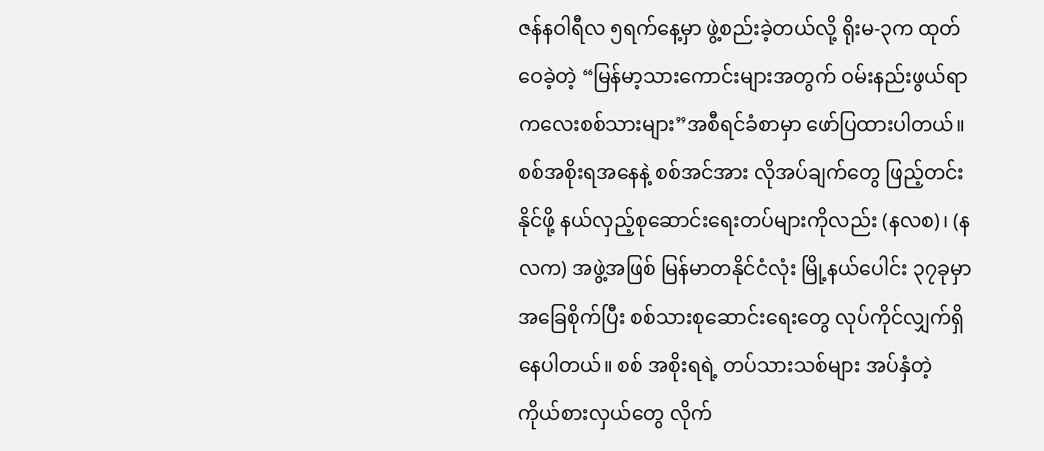ဇန်နဝါရီလ ၅ရက်နေ့မှာ ဖွဲ့စည်းခဲ့တယ်လို့ ရိုးမ-၃က ထုတ်ဝေခဲ့တဲ့ “မြန်မာ့သားကောင်းများအတွက် ဝမ်းနည်းဖွယ်ရာ ကလေးစစ်သားများ”အစီရင်ခံစာမှာ ဖော်ပြထားပါတယ်။
စစ်အစိုးရအနေနဲ့ စစ်အင်အား လိုအပ်ချက်တွေ ဖြည့်တင်းနိုင်ဖို့ နယ်လှည့်စုဆောင်းရေးတပ်များကိုလည်း (နလစ)၊ (နလက) အဖွဲ့အဖြစ် မြန်မာတနိုင်ငံလုံး မြို့နယ်ပေါင်း ၃၇ခုမှာ အခြေစိုက်ပြီး စစ်သားစုဆောင်းရေးတွေ လုပ်ကိုင်လျှက်ရှိနေပါတယ်။ စစ် အစိုးရရဲ့ တပ်သားသစ်များ အပ်နှံတဲ့ ကိုယ်စားလှယ်တွေ လိုက်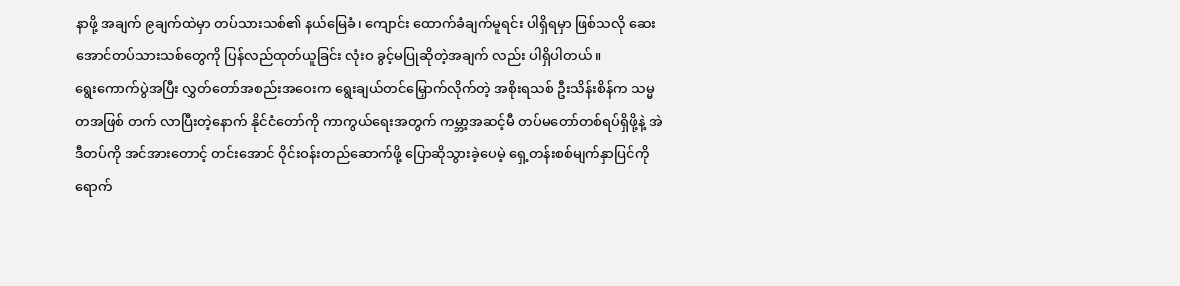နာဖို့ အချက် ၉ချက်ထဲမှာ တပ်သားသစ်၏ နယ်မြေခံ၊ ကျောင်း ထောက်ခံချက်မူရင်း ပါရှိရမှာ ဖြစ်သလို ဆေးအောင်တပ်သားသစ်တွေကို ပြန်လည်ထုတ်ယူခြင်း လုံးဝ ခွင့်မပြုဆိုတဲ့အချက် လည်း ပါရှိပါတယ်။
ရွေးကောက်ပွဲအပြီး လွှတ်တော်အစည်းအဝေးက ရွေးချယ်တင်မြှောက်လိုက်တဲ့ အစိုးရသစ် ဦးသိန်းစိန်က သမ္မတအဖြစ် တက် လာပြီးတဲ့နောက် နိုင်ငံတော်ကို ကာကွယ်ရေးအတွက် ကမ္ဘာ့အဆင့်မီ တပ်မတော်တစ်ရပ်ရှိဖို့နဲ့ အဲဒီတပ်ကို အင်အားတောင့် တင်းအောင် ဝိုင်းဝန်းတည်ဆောက်ဖို့ ပြောဆိုသွားခဲ့ပေမဲ့ ရှေ့တန်းစစ်မျက်နှာပြင်ကို ရောက်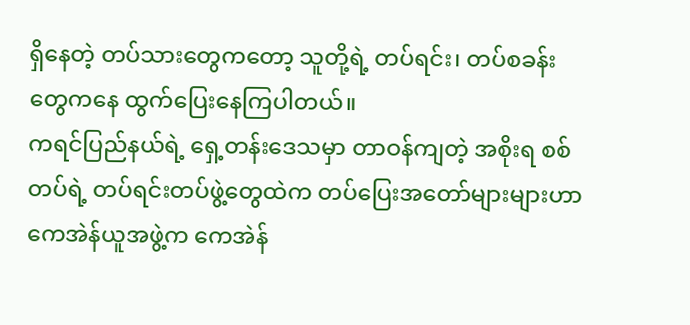ရှိနေတဲ့ တပ်သားတွေကတော့ သူတို့ရဲ့ တပ်ရင်း၊ တပ်စခန်းတွေကနေ ထွက်ပြေးနေကြပါတယ်။
ကရင်ပြည်နယ်ရဲ့ ရှေ့တန်းဒေသမှာ တာဝန်ကျတဲ့ အစိုးရ စစ်တပ်ရဲ့ တပ်ရင်းတပ်ဖွဲ့တွေထဲက တပ်ပြေးအတော်များများဟာ ကေအဲန်ယူအဖွဲ့က ကေအဲန်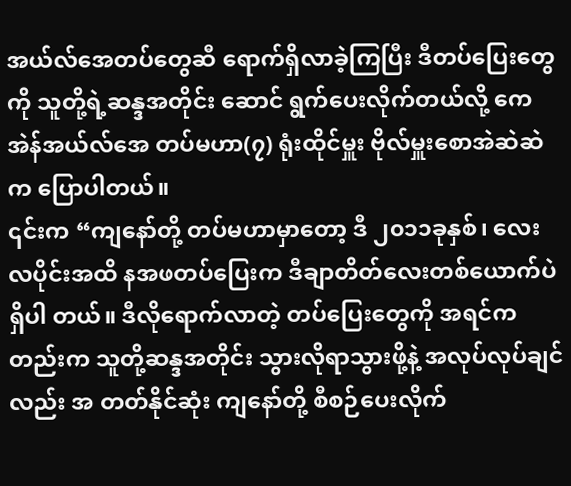အယ်လ်အေတပ်တွေဆီ ရောက်ရှိလာခဲ့ကြပြီး ဒီတပ်ပြေးတွေကို သူတို့ရဲ့ဆန္ဒအတိုင်း ဆောင် ရွက်ပေးလိုက်တယ်လို့ ကေအဲန်အယ်လ်အေ တပ်မဟာ(၇) ရုံးထိုင်မှူး ဗိုလ်မှူးစောအဲဆဲဆဲက ပြောပါတယ်။
၎င်းက “ကျနော်တို့ တပ်မဟာမှာတော့ ဒီ ၂၀၁၁ခုနှစ်၊ လေးလပိုင်းအထိ နအဖတပ်ပြေးက ဒီချာတိတ်လေးတစ်ယောက်ပဲ ရှိပါ တယ်။ ဒီလိုရောက်လာတဲ့ တပ်ပြေးတွေကို အရင်ကတည်းက သူတို့ဆန္ဒအတိုင်း သွားလိုရာသွားဖို့နဲ့ အလုပ်လုပ်ချင်လည်း အ တတ်နိုင်ဆုံး ကျနော်တို့ စီစဉ်ပေးလိုက်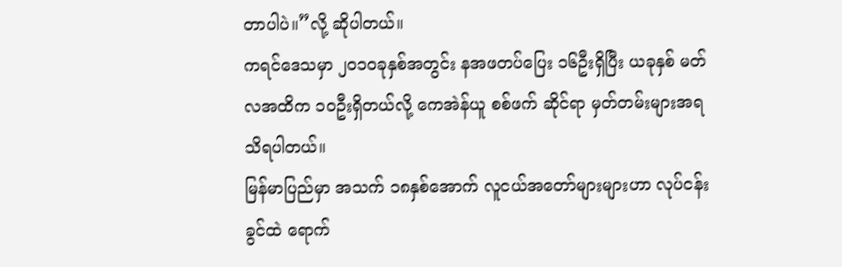တာပါပဲ။”လို့ ဆိုပါတယ်။
ကရင်ဒေသမှာ ၂၀၁ဝခုနှစ်အတွင်း နအဖတပ်ပြေး ၁၆ဦးရှိပြီး ယခုနှစ် မတ်လအထိက ၁ဝဦးရှိတယ်လို့ ကေအဲန်ယူ စစ်ဖက် ဆိုင်ရာ မှတ်တမ်းများအရ သိရပါတယ်။
မြန်မာပြည်မှာ အသက် ၁၈နှစ်အောက် လူငယ်အတော်များများဟာ လုပ်ငန်းခွင်ထဲ ရောက်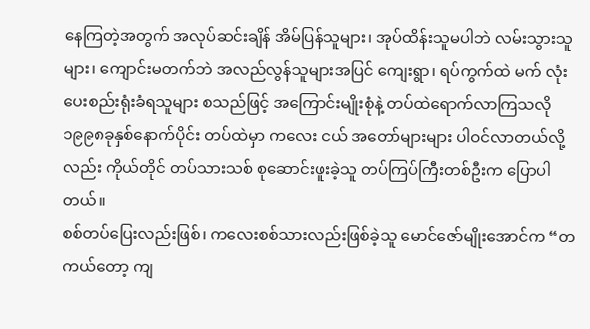နေကြတဲ့အတွက် အလုပ်ဆင်းချိန် အိမ်ပြန်သူများ၊ အုပ်ထိန်းသူမပါဘဲ လမ်းသွားသူများ၊ ကျောင်းမတက်ဘဲ အလည်လွန်သူများအပြင် ကျေးရွာ၊ ရပ်ကွက်ထဲ မက် လုံးပေးစည်းရုံးခံရသူများ စသည်ဖြင့် အကြောင်းမျိုးစုံနဲ့ တပ်ထဲရောက်လာကြသလို ၁၉၉၈ခုနှစ်နောက်ပိုင်း တပ်ထဲမှာ ကလေး ငယ် အတော်များများ ပါဝင်လာတယ်လို့လည်း ကိုယ်တိုင် တပ်သားသစ် စုဆောင်းဖူးခဲ့သူ တပ်ကြပ်ကြီးတစ်ဦးက ပြောပါ တယ်။
စစ်တပ်ပြေးလည်းဖြစ်၊ ကလေးစစ်သားလည်းဖြစ်ခဲ့သူ မောင်ဇော်မျိုးအောင်က “တကယ်တော့ ကျ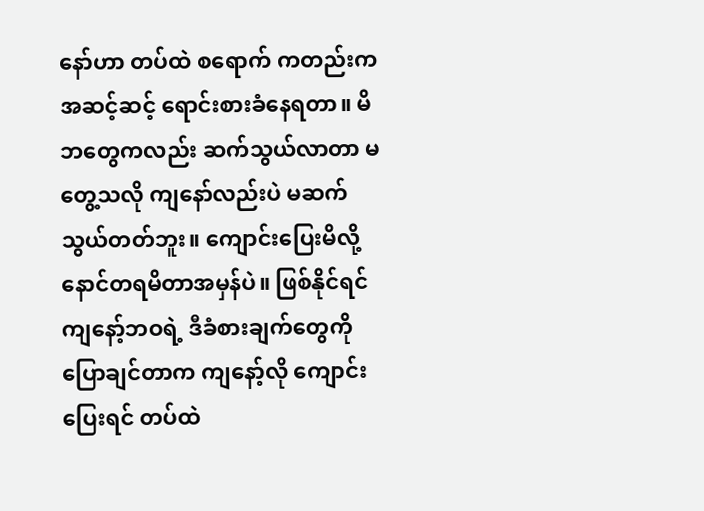နော်ဟာ တပ်ထဲ စရောက် ကတည်းက အဆင့်ဆင့် ရောင်းစားခံနေရတာ။ မိဘတွေကလည်း ဆက်သွယ်လာတာ မတွေ့သလို ကျနော်လည်းပဲ မဆက် သွယ်တတ်ဘူး။ ကျောင်းပြေးမိလို့ နောင်တရမိတာအမှန်ပဲ။ ဖြစ်နိုင်ရင် ကျနော့်ဘဝရဲ့ ဒီခံစားချက်တွေကို ပြောချင်တာက ကျနော့်လို ကျောင်းပြေးရင် တပ်ထဲ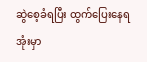ဆွဲစေ့ခံရပြီး ထွက်ပြေးနေရအုံးမှာ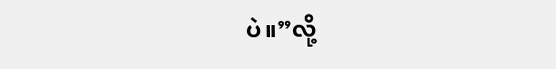ပဲ။”လို့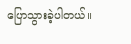ပြောသွားခဲ့ပါတယ်။